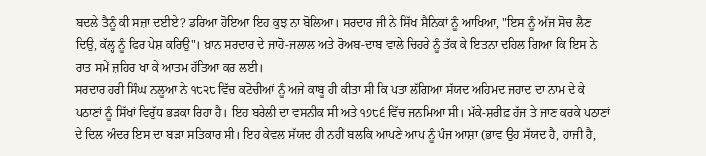ਬਦਲੇ ਤੈਨੂੰ ਕੀ ਸਜ਼ਾ ਦਈਏ? ਡਰਿਆ ਹੋਇਆ ਇਹ ਕੁਝ ਨਾ ਬੋਲਿਆ। ਸਰਦਾਰ ਜੀ ਨੇ ਸਿੱਖ ਸੈਨਿਕਾਂ ਨੂੰ ਆਖਿਆ, "ਇਸ ਨੂੰ ਅੱਜ ਸੋਚ ਲੈਣ ਦਿਉ, ਕੱਲ੍ਹ ਨੂੰ ਫਿਰ ਪੇਸ਼ ਕਰਿਉ"। ਖ਼ਾਨ ਸਰਦਾਰ ਦੇ ਜਾਹੋ-ਜਲਾਲ ਅਤੇ ਰੋਅਬ-ਦਾਬ ਵਾਲੇ ਚਿਹਰੇ ਨੂੰ ਤੱਕ ਕੇ ਇਤਨਾ ਦਹਿਲ ਗਿਆ ਕਿ ਇਸ ਨੇ ਰਾਤ ਸਮੇਂ ਜ਼ਹਿਰ ਖਾ ਕੇ ਆਤਮ ਹੱਤਿਆ ਕਰ ਲਈ।
ਸਰਦਾਰ ਹਰੀ ਸਿੰਘ ਨਲੂਆ ਨੇ ੧੮੨੮ ਵਿੱਚ ਕਟੋਚੀਆਂ ਨੂੰ ਅਜੇ ਕਾਬੂ ਹੀ ਕੀਤਾ ਸੀ ਕਿ ਪਤਾ ਲੱਗਿਆ ਸੱਯਦ ਅਹਿਮਦ ਜਹਾਦ ਦਾ ਨਾਮ ਦੇ ਕੇ ਪਠਾਣਾਂ ਨੂੰ ਸਿੱਖਾਂ ਵਿਰੁੱਧ ਭੜਕਾ ਰਿਹਾ ਹੈ। ਇਹ ਬਰੇਲੀ ਦਾ ਵਸਨੀਕ ਸੀ ਅਤੇ ੧੭੮੬ ਵਿੱਚ ਜਨਮਿਆ ਸੀ। ਮੱਕੇ-ਸ਼ਰੀਫ਼ ਹੱਜ ਤੇ ਜਾਣ ਕਰਕੇ ਪਠਾਣਾਂ ਦੇ ਦਿਲ ਅੰਦਰ ਇਸ ਦਾ ਬੜਾ ਸਤਿਕਾਰ ਸੀ। ਇਹ ਕੇਵਲ ਸੱਯਦ ਹੀ ਨਹੀਂ ਬਲਕਿ ਆਪਣੇ ਆਪ ਨੂੰ ਪੰਜ ਆਸ਼ਾ (ਭਾਵ ਉਹ ਸੱਯਦ ਹੈ, ਹਾਜੀ ਹੈ,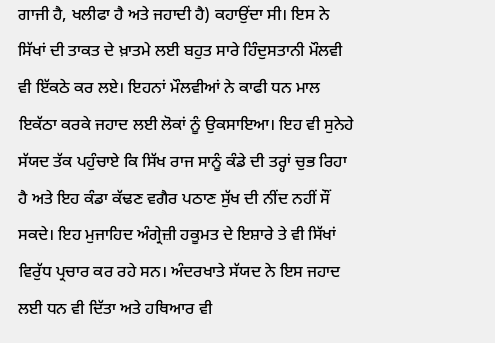ਗਾਜੀ ਹੈ, ਖਲੀਫਾ ਹੈ ਅਤੇ ਜਹਾਦੀ ਹੈ) ਕਹਾਉਂਦਾ ਸੀ। ਇਸ ਨੇ ਸਿੱਖਾਂ ਦੀ ਤਾਕਤ ਦੇ ਖ਼ਾਤਮੇ ਲਈ ਬਹੁਤ ਸਾਰੇ ਹਿੰਦੁਸਤਾਨੀ ਮੌਲਵੀ ਵੀ ਇੱਕਠੇ ਕਰ ਲਏ। ਇਹਨਾਂ ਮੌਲਵੀਆਂ ਨੇ ਕਾਫੀ ਧਨ ਮਾਲ ਇਕੱਠਾ ਕਰਕੇ ਜਹਾਦ ਲਈ ਲੋਕਾਂ ਨੂੰ ਉਕਸਾਇਆ। ਇਹ ਵੀ ਸੁਨੇਹੇ ਸੱਯਦ ਤੱਕ ਪਹੁੰਚਾਏ ਕਿ ਸਿੱਖ ਰਾਜ ਸਾਨੂੰ ਕੰਡੇ ਦੀ ਤਰ੍ਹਾਂ ਚੁਭ ਰਿਹਾ ਹੈ ਅਤੇ ਇਹ ਕੰਡਾ ਕੱਢਣ ਵਗੈਰ ਪਠਾਣ ਸੁੱਖ ਦੀ ਨੀਂਦ ਨਹੀਂ ਸੌਂ ਸਕਦੇ। ਇਹ ਮੁਜਾਹਿਦ ਅੰਗ੍ਰੇਜ਼ੀ ਹਕੂਮਤ ਦੇ ਇਸ਼ਾਰੇ ਤੇ ਵੀ ਸਿੱਖਾਂ ਵਿਰੁੱਧ ਪ੍ਰਚਾਰ ਕਰ ਰਹੇ ਸਨ। ਅੰਦਰਖਾਤੇ ਸੱਯਦ ਨੇ ਇਸ ਜਹਾਦ ਲਈ ਧਨ ਵੀ ਦਿੱਤਾ ਅਤੇ ਹਥਿਆਰ ਵੀ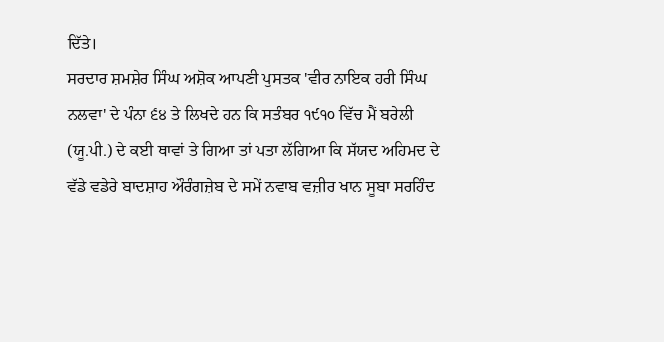ਦਿੱਤੇ।
ਸਰਦਾਰ ਸ਼ਮਸ਼ੇਰ ਸਿੰਘ ਅਸ਼ੋਕ ਆਪਣੀ ਪੁਸਤਕ 'ਵੀਰ ਨਾਇਕ ਹਰੀ ਸਿੰਘ ਨਲਵਾ' ਦੇ ਪੰਨਾ ੬੪ ਤੇ ਲਿਖਦੇ ਹਨ ਕਿ ਸਤੰਬਰ ੧੯੧੦ ਵਿੱਚ ਮੈਂ ਬਰੇਲੀ (ਯੂ.ਪੀ.) ਦੇ ਕਈ ਥਾਵਾਂ ਤੇ ਗਿਆ ਤਾਂ ਪਤਾ ਲੱਗਿਆ ਕਿ ਸੱਯਦ ਅਹਿਮਦ ਦੇ ਵੱਡੇ ਵਡੇਰੇ ਬਾਦਸ਼ਾਹ ਔਰੰਗਜ਼ੇਬ ਦੇ ਸਮੇਂ ਨਵਾਬ ਵਜ਼ੀਰ ਖਾਨ ਸੂਬਾ ਸਰਹਿੰਦ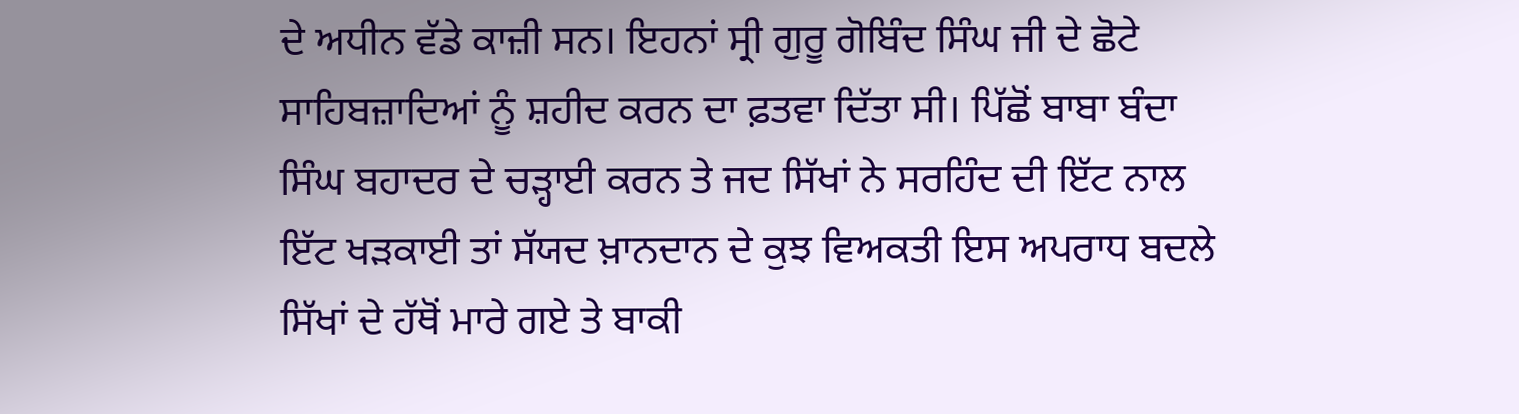ਦੇ ਅਧੀਨ ਵੱਡੇ ਕਾਜ਼ੀ ਸਨ। ਇਹਨਾਂ ਸ੍ਰੀ ਗੁਰੂ ਗੋਬਿੰਦ ਸਿੰਘ ਜੀ ਦੇ ਛੋਟੇ ਸਾਹਿਬਜ਼ਾਦਿਆਂ ਨੂੰ ਸ਼ਹੀਦ ਕਰਨ ਦਾ ਫ਼ਤਵਾ ਦਿੱਤਾ ਸੀ। ਪਿੱਛੋਂ ਬਾਬਾ ਬੰਦਾ ਸਿੰਘ ਬਹਾਦਰ ਦੇ ਚੜ੍ਹਾਈ ਕਰਨ ਤੇ ਜਦ ਸਿੱਖਾਂ ਨੇ ਸਰਹਿੰਦ ਦੀ ਇੱਟ ਨਾਲ ਇੱਟ ਖੜਕਾਈ ਤਾਂ ਸੱਯਦ ਖ਼ਾਨਦਾਨ ਦੇ ਕੁਝ ਵਿਅਕਤੀ ਇਸ ਅਪਰਾਧ ਬਦਲੇ ਸਿੱਖਾਂ ਦੇ ਹੱਥੋਂ ਮਾਰੇ ਗਏ ਤੇ ਬਾਕੀ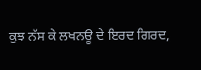ਕੁਝ ਨੱਸ ਕੇ ਲਖਨਊ ਦੇ ਇਰਦ ਗਿਰਦ,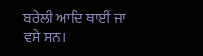ਬਰੇਲੀ ਆਦਿ ਥਾਈਂ ਜਾ ਵਸੇ ਸਨ।